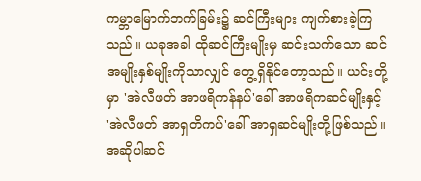ကမ္ဘာမြောက်ဘက်ခြမ်း၌ ဆင်ကြီးများ ကျက်စားခဲ့ကြသည်။ ယခုအခါ ထိုဆင်ကြီးမျိုးမှ ဆင်းသက်သော ဆင်အမျိုးနှစ်မျိုးကိုသာလျှင် တွေ့ရှိနိုင်တော့သည်။ ယင်းတို့မှာ 'အဲလီဖတ် အာဖရိကန်နပ်'ခေါ် အာဖရိကဆင်မျိုးနှင့် 'အဲလီဖတ် အာရှတိကပ်'ခေါ် အာရှဆင်မျိုးတို့ဖြစ်သည်။ အဆိုပါဆင်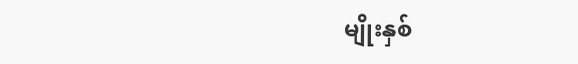မျိုးနှစ်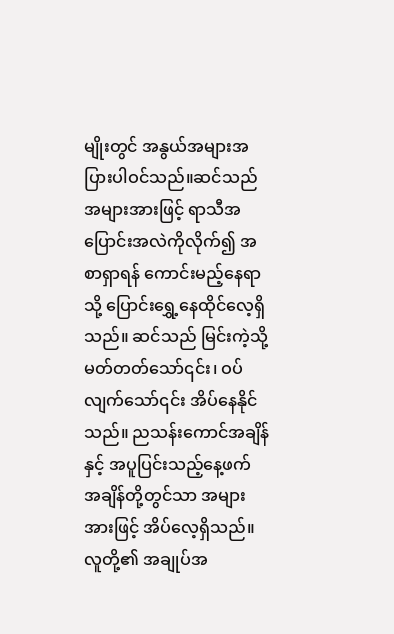မျိုးတွင် အနွယ်အများအပြားပါဝင်သည်။ဆင်သည် အများအားဖြင့် ရာသီအပြောင်းအလဲကိုလိုက်၍ အစာရှာရန် ကောင်းမည့်နေရာသို့ ပြောင်းရွှေ့နေထိုင်လေ့ရှိသည်။ ဆင်သည် မြင်းကဲ့သို့ မတ်တတ်သော်၎င်း၊ ဝပ်လျက်သော်၎င်း အိပ်နေနိုင်သည်။ ညသန်းကောင်အချိန်နှင့် အပူပြင်းသည့်နေ့ဖက် အချိန်တို့တွင်သာ အများအားဖြင့် အိပ်လေ့ရှိသည်။ လူတို့၏ အချုပ်အ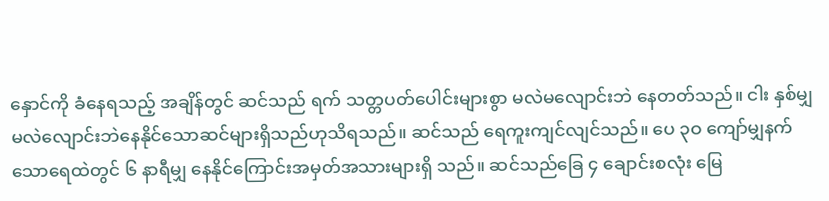နှောင်ကို ခံနေရသည့် အချိန်တွင် ဆင်သည် ရက် သတ္တပတ်ပေါင်းများစွာ မလဲမလျောင်းဘဲ နေတတ်သည်။ ငါး နှစ်မျှ မလဲလျောင်းဘဲနေနိုင်သောဆင်များရှိသည်ဟုသိရသည်။ ဆင်သည် ရေကူးကျင်လျင်သည်။ ပေ ၃ဝ ကျော်မျှနက် သောရေထဲတွင် ၆ နာရီမျှ နေနိုင်ကြောင်းအမှတ်အသားများရှိ သည်။ ဆင်သည်ခြေ ၄ ချောင်းစလုံး မြေ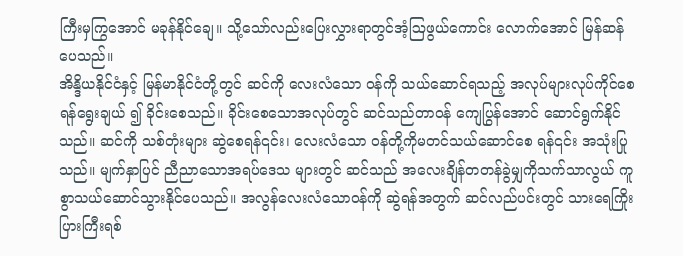ကြီးမှကြွအောင် မခုန်နိုင်ချေ။ သို့သော်လည်းပြေးလွှားရာတွင်အံ့ဩဖွယ်ကောင်း လောက်အောင် မြန်ဆန်ပေသည်။
အိန္ဒိယနိုင်ငံနှင့် မြန်မာနိုင်ငံတို့တွင် ဆင်ကို လေးလံသော ဝန်ကို သယ်ဆောင်ရသည့် အလုပ်များလုပ်ကိုင်စေရန်ရွေးချယ် ၍ ခိုင်းစေသည်။ ခိုင်းစေသောအလုပ်တွင် ဆင်သည်တာဝန် ကျေပြွန်အောင် ဆောင်ရွက်နိုင်သည်။ ဆင်ကို သစ်တုံးများ ဆွဲစေရန်၎င်း၊ လေးလံသော ဝန်တို့ကိုမတင်သယ်ဆောင်စေ ရန်၎င်း အသုံးပြုသည်။ မျက်နှာပြင် ညီညာသောအရပ်ဒေသ များတွင် ဆင်သည် အလေးချိန်တတန်ခွဲမျှကိုသက်သာလွယ် ကူစွာသယ်ဆောင်သွားနိုင်ပေသည်။ အလွန်လေးလံသောဝန်ကို ဆွဲရန်အတွက် ဆင်လည်ပင်းတွင် သားရေကြိုးပြားကြီးရစ်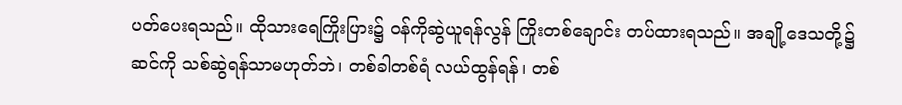ပတ်ပေးရသည်။ ထိုသားရေကြိုးပြား၌ ဝန်ကိုဆွဲယူရန်လွန် ကြိုးတစ်ချောင်း တပ်ထားရသည်။ အချို့ဒေသတို့၌ ဆင်ကို သစ်ဆွဲရန်သာမဟုတ်ဘဲ၊ တစ်ခါတစ်ရံ လယ်ထွန်ရန်၊ တစ်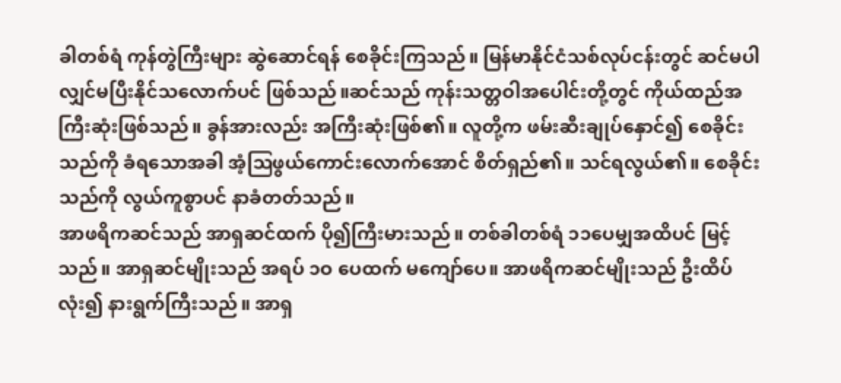ခါတစ်ရံ ကုန်တွဲကြီးများ ဆွဲဆောင်ရန် စေခိုင်းကြသည်။ မြန်မာနိုင်ငံသစ်လုပ်ငန်းတွင် ဆင်မပါလျှင်မပြီးနိုင်သလောက်ပင် ဖြစ်သည်။ဆင်သည် ကုန်းသတ္တဝါအပေါင်းတို့တွင် ကိုယ်ထည်အကြီးဆုံးဖြစ်သည်။ ခွန်အားလည်း အကြီးဆုံးဖြစ်၏။ လူတို့က ဖမ်းဆီးချုပ်နှောင်၍ စေခိုင်းသည်ကို ခံရသောအခါ အံ့ဩဖွယ်ကောင်းလောက်အောင် စိတ်ရှည်၏။ သင်ရလွယ်၏။ စေခိုင်းသည်ကို လွယ်ကူစွာပင် နာခံတတ်သည်။
အာဖရိကဆင်သည် အာရှဆင်ထက် ပို၍ကြီးမားသည်။ တစ်ခါတစ်ရံ ၁၁ပေမျှအထိပင် မြင့်သည်။ အာရှဆင်မျိုးသည် အရပ် ၁ဝ ပေထက် မကျော်ပေ။ အာဖရိကဆင်မျိုးသည် ဦးထိပ်လုံး၍ နားရွက်ကြီးသည်။ အာရှ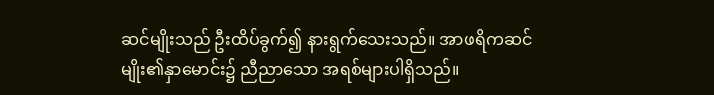ဆင်မျိုးသည် ဦးထိပ်ခွက်၍ နားရွက်သေးသည်။ အာဖရိကဆင်မျိုး၏နှာမောင်း၌ ညီညာသော အရစ်များပါရှိသည်။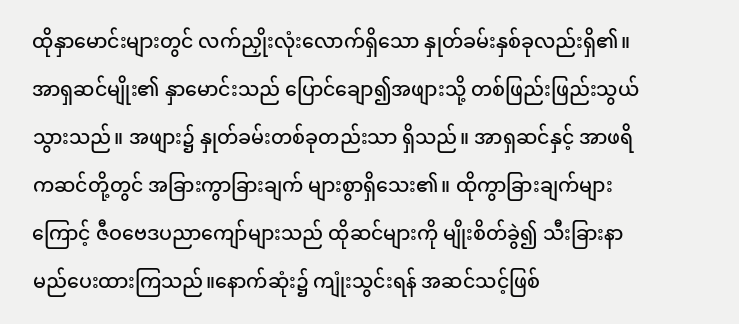ထိုနှာမောင်းများတွင် လက်ညှိုးလုံးလောက်ရှိသော နှုတ်ခမ်းနှစ်ခုလည်းရှိ၏။ အာရှဆင်မျိုး၏ နှာမောင်းသည် ပြောင်ချော၍အဖျားသို့ တစ်ဖြည်းဖြည်းသွယ်သွားသည်။ အဖျား၌ နှုတ်ခမ်းတစ်ခုတည်းသာ ရှိသည်။ အာရှဆင်နှင့် အာဖရိကဆင်တို့တွင် အခြားကွာခြားချက် များစွာရှိသေး၏။ ထိုကွာခြားချက်များကြောင့် ဇီဝဗေဒပညာကျော်များသည် ထိုဆင်များကို မျိုးစိတ်ခွဲ၍ သီးခြားနာမည်ပေးထားကြသည်။နောက်ဆုံး၌ ကျုံးသွင်းရန် အဆင်သင့်ဖြစ်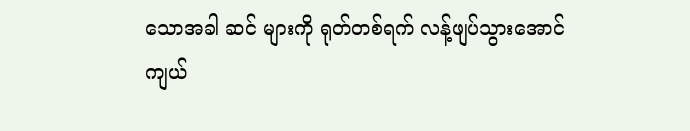သောအခါ ဆင် များကို ရုတ်တစ်ရက် လန့်ဖျပ်သွားအောင် ကျယ်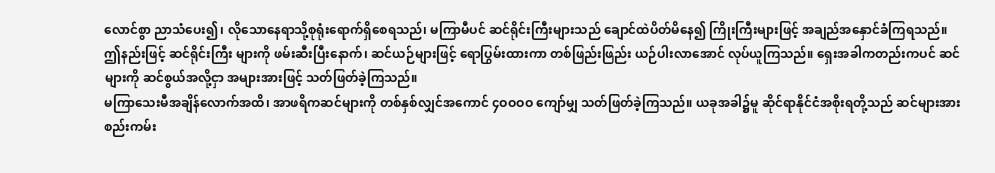လောင်စွာ ညာသံပေး၍၊ လိုသောနေရာသို့စုရုံးရောက်ရှိစေရသည်၊ မကြာမီပင် ဆင်ရိုင်းကြီးများသည် ချောင်ထဲပိတ်မိနေ၍ ကြိုးကြီးများဖြင့် အချည်အနှောင်ခံကြရသည်။ ဤနည်းဖြင့် ဆင်ရိုင်းကြီး များကို ဖမ်းဆီးပြီးနောက်၊ ဆင်ယဉ်များဖြင့် ရောပြွမ်းထားကာ တစ်ဖြည်းဖြည်း ယဉ်ပါးလာအောင် လုပ်ယူကြသည်။ ရှေးအခါကတည်းကပင် ဆင်များကို ဆင်စွယ်အလို့ငှာ အများအားဖြင့် သတ်ဖြတ်ခဲ့ကြသည်။
မကြာသေးမီအချိန်လောက်အထိ၊ အာဖရိကဆင်များကို တစ်နှစ်လျှင်အကောင် ၄ဝဝဝဝ ကျော်မျှ သတ်ဖြတ်ခဲ့ကြသည်။ ယခုအခါ၌မူ ဆိုင်ရာနိုင်ငံအစိုးရတို့သည် ဆင်များအား စည်းကမ်း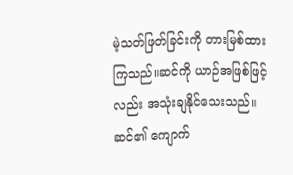မဲ့သတ်ဖြတ်ခြင်းကို တားမြစ်ထားကြသည်။ဆင်ကို ယာဉ်အဖြစ်ဖြင့်လည်း အသုံးချနိုင်သေးသည်။ ဆင်၏ ကျောက်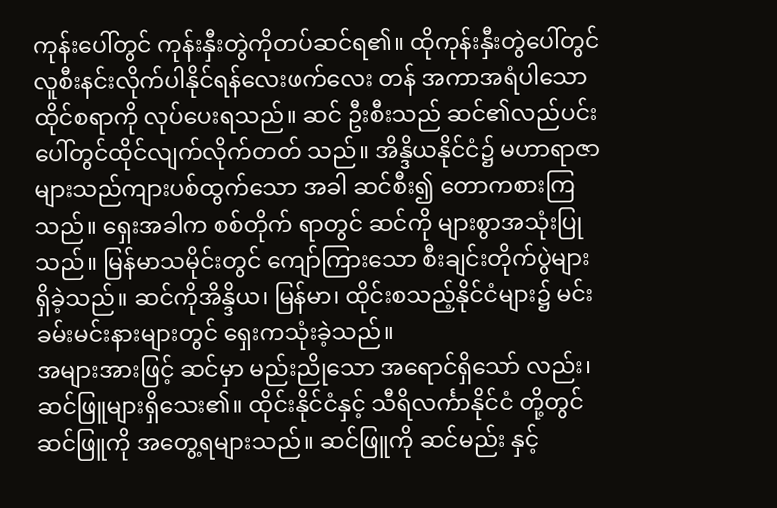ကုန်းပေါ်တွင် ကုန်းနှီးတွဲကိုတပ်ဆင်ရ၏။ ထိုကုန်းနှီးတွဲပေါ်တွင် လူစီးနင်းလိုက်ပါနိုင်ရန်လေးဖက်လေး တန် အကာအရံပါသော ထိုင်စရာကို လုပ်ပေးရသည်။ ဆင် ဦးစီးသည် ဆင်၏လည်ပင်းပေါ်တွင်ထိုင်လျက်လိုက်တတ် သည်။ အိန္ဒိယနိုင်ငံ၌ မဟာရာဇာများသည်ကျားပစ်ထွက်သော အခါ ဆင်စီး၍ တောကစားကြသည်။ ရှေးအခါက စစ်တိုက် ရာတွင် ဆင်ကို များစွာအသုံးပြုသည်။ မြန်မာသမိုင်းတွင် ကျော်ကြားသော စီးချင်းတိုက်ပွဲများ ရှိခဲ့သည်။ ဆင်ကိုအိန္ဒိယ၊ မြန်မာ၊ ထိုင်းစသည့်နိုင်ငံများ၌ မင်းခမ်းမင်းနားများတွင် ရှေးကသုံးခဲ့သည်။
အများအားဖြင့် ဆင်မှာ မည်းညိုသော အရောင်ရှိသော် လည်း၊ ဆင်ဖြူများရှိသေး၏။ ထိုင်းနိုင်ငံနှင့် သီရိလင်္ကာနိုင်ငံ တို့တွင် ဆင်ဖြူကို အတွေ့ရများသည်။ ဆင်ဖြူကို ဆင်မည်း နှင့်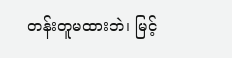တန်းတူမထားဘဲ၊ မြင့်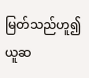မြတ်သည်ဟူ၍ ယူဆ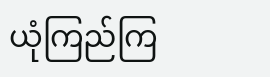ယုံကြည်ကြ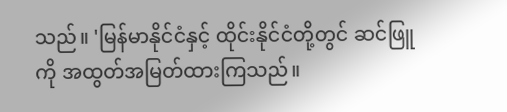သည်။ 'မြန်မာနိုင်ငံနှင့် ထိုင်းနိုင်ငံတို့တွင် ဆင်ဖြူကို အထွတ်အမြတ်ထားကြသည်။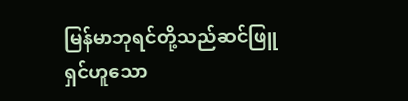မြန်မာဘုရင်တို့သည်ဆင်ဖြူ ရှင်ဟူသော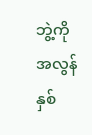ဘွဲ့ကို အလွန်နှစ်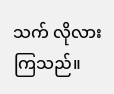သက် လိုလားကြသည်။